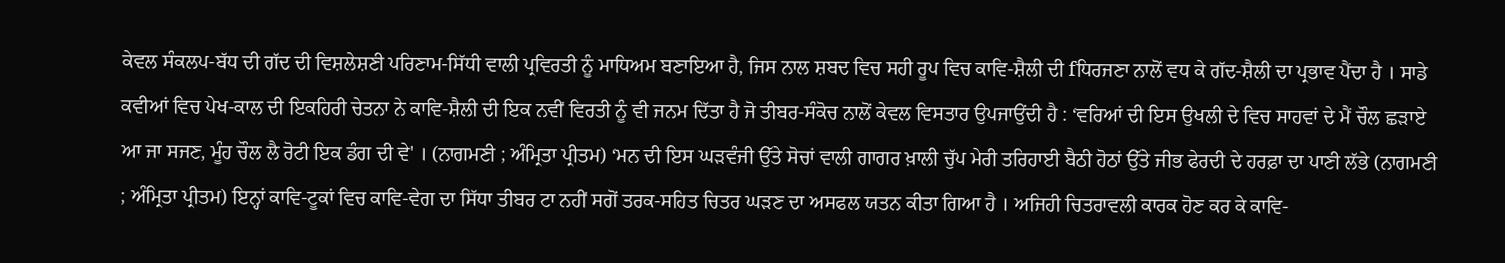ਕੇਵਲ ਸੰਕਲਪ-ਬੱਧ ਦੀ ਗੱਦ ਦੀ ਵਿਸ਼ਲੇਸ਼ਣੀ ਪਰਿਣਾਮ-ਸਿੱਧੀ ਵਾਲੀ ਪ੍ਰਵਿਰਤੀ ਨੂੰ ਮਾਧਿਅਮ ਬਣਾਇਆ ਹੈ, ਜਿਸ ਨਾਲ ਸ਼ਬਦ ਵਿਚ ਸਹੀ ਰੂਪ ਵਿਚ ਕਾਵਿ-ਸ਼ੈਲੀ ਦੀ fਧਿਰਜਣਾ ਨਾਲੋਂ ਵਧ ਕੇ ਗੱਦ-ਸ਼ੈਲੀ ਦਾ ਪ੍ਰਭਾਵ ਪੈਂਦਾ ਹੈ । ਸਾਡੇ ਕਵੀਆਂ ਵਿਚ ਪੇਖ-ਕਾਲ ਦੀ ਇਕਹਿਰੀ ਚੇਤਨਾ ਨੇ ਕਾਵਿ-ਸ਼ੈਲੀ ਦੀ ਇਕ ਨਵੀਂ ਵਿਰਤੀ ਨੂੰ ਵੀ ਜਨਮ ਦਿੱਤਾ ਹੈ ਜੋ ਤੀਬਰ-ਸੰਕੋਚ ਨਾਲੋਂ ਕੇਵਲ ਵਿਸਤਾਰ ਉਪਜਾਉਂਦੀ ਹੈ : ‘ਵਰਿਆਂ ਦੀ ਇਸ ਉਖਲੀ ਦੇ ਵਿਚ ਸਾਹਵਾਂ ਦੇ ਮੈਂ ਚੌਲ ਛੜਾਏ ਆ ਜਾ ਸਜਣ, ਮੂੰਹ ਚੌਲ ਲੈ ਰੋਟੀ ਇਕ ਡੰਗ ਦੀ ਵੇ' । (ਨਾਗਮਣੀ ; ਅੰਮ੍ਰਿਤਾ ਪ੍ਰੀਤਮ) ‘ਮਨ ਦੀ ਇਸ ਘੜਵੰਜੀ ਉੱਤੇ ਸੋਚਾਂ ਵਾਲੀ ਗਾਗਰ ਖ਼ਾਲੀ ਚੁੱਪ ਮੇਰੀ ਤਰਿਹਾਈ ਬੈਠੀ ਹੋਠਾਂ ਉੱਤੇ ਜੀਭ ਫੇਰਦੀ ਦੇ ਹਰਫ਼ਾ ਦਾ ਪਾਣੀ ਲੱਭੇ (ਨਾਗਮਣੀ ; ਅੰਮ੍ਰਿਤਾ ਪ੍ਰੀਤਮ) ਇਨ੍ਹਾਂ ਕਾਵਿ-ਟੂਕਾਂ ਵਿਚ ਕਾਵਿ-ਵੇਗ ਦਾ ਸਿੱਧਾ ਤੀਬਰ ਟਾ ਨਹੀਂ ਸਗੋਂ ਤਰਕ-ਸਹਿਤ ਚਿਤਰ ਘੜਣ ਦਾ ਅਸਫਲ ਯਤਨ ਕੀਤਾ ਗਿਆ ਹੈ । ਅਜਿਹੀ ਚਿਤਰਾਵਲੀ ਕਾਰਕ ਹੋਣ ਕਰ ਕੇ ਕਾਵਿ-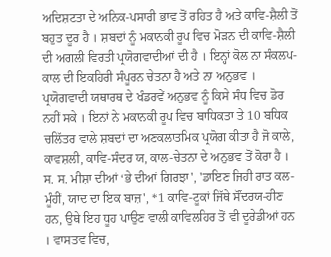ਅਦਿਸ਼ਟਤਾ ਦੇ ਅਨਿਕ-ਪਸਾਰੀ ਭਾਵ ਤੋਂ ਰਹਿਤ ਹੈ ਅਤੇ ਕਾਵਿ-ਸ਼ੈਲੀ ਤੋਂ ਬਹੁਤ ਦੂਰ ਹੈ । ਸ਼ਬਦਾਂ ਨੂੰ ਮਕਾਨਕੀ ਰੂਪ ਵਿਚ ਮੋੜਨ ਦੀ ਕਾਵਿ-ਸ਼ੈਲੀ ਦੀ ਅਗਲੀ ਵਿਰਤੀ ਪ੍ਰਯੋਗਵਾਦੀਆਂ ਦੀ ਹੈ । ਇਨ੍ਹਾਂ ਕੋਲ ਨਾ ਸੰਕਲਪ-ਕਾਲ ਦੀ ਇਕਹਿਰੀ ਸੰਪੂਰਨ ਚੇਤਨਾ ਹੈ ਅਤੇ ਨਾ ਅਨੁਭਵ । ਪ੍ਰਯੋਗਵਾਦੀ ਯਥਾਰਥ ਦੇ ਖੰਡਰਵੇਂ ਅਨੁਭਵ ਨੂੰ ਕਿਸੇ ਸੰਧ ਵਿਚ ਡੋਰ ਨਹੀਂ ਸਕੇ । ਇਨਾਂ ਨੇ ਮਕਾਨਕੀ ਰੂਪ ਵਿਚ ਬਾਧਿਕਤਾ ਤੇ 10 ਬਧਿਕ ਚਲਿੱਤਰ ਵਾਲੇ ਸ਼ਬਦਾਂ ਦਾ ਅਣਕਲਾਤਮਿਕ ਪ੍ਰਯੋਗ ਕੀਤਾ ਹੈ ਜੋ ਕਾਲੇ, ਕਾਵਸ਼ਲੀ, ਕਾਵਿ-ਸੰਦਰ ਯ, ਕਾਲ-ਚੇਤਨਾ ਦੇ ਅਨੁਭਵ ਤੋਂ ਕੋਰਾ ਹੈ । ਸ. ਸ. ਮੀਸ਼ਾ ਦੀਆਂ ‘ਭੇ ਦੀਆਂ ਗਿਰਝਾ', 'ਡਾਇਣ ਜਿਹੀ ਰਾਤ ਕਲ-ਮੂੰਹੀਂ, ਯਾਦ ਦਾ ਇਕ ਬਾਜ਼', *1 ਕਾਵਿ-ਟੂਕਾਂ ਜਿੱਥੇ ਸੌਂਦਰਯ-ਹੀਣ ਹਨ, ਉਥੇ ਇਹ ਧੂਹ ਪਾਉਣ ਵਾਲੀ ਕਾਵਿਲਹਿਰ ਤੋਂ ਵੀ ਦੂਰੇਡੀਆਂ ਹਨ । ਵਾਸਤਵ ਵਿਚ,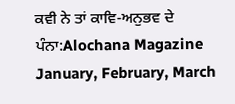ਕਵੀ ਨੇ ਤਾਂ ਕਾਵਿ-ਅਨੁਭਵ ਦੇ
ਪੰਨਾ:Alochana Magazine January, February, March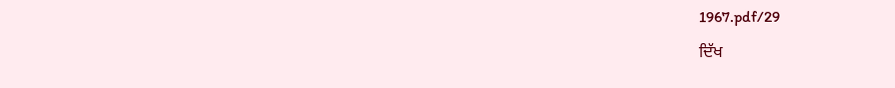1967.pdf/29
ਦਿੱਖ